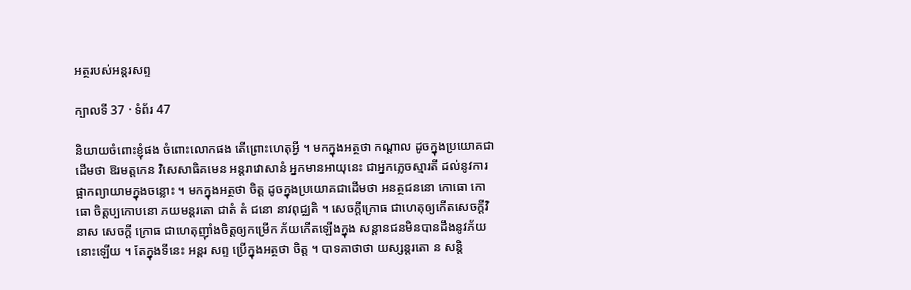អត្ថរបស់អន្តរសព្ទ

ក្បាលទី 37 · ទំព័រ 47

និយាយចំពោះខ្ញុំផង ចំពោះលោកផង តើព្រោះហេតុអ្វី ។ មកក្នុងអត្ថថា កណ្តាល ដូចក្នុងប្រយោគជាដើមថា ឱរមត្តកេន វិសេសាធិគមេន អន្តរាវោសានំ អ្នកមានអាយុនេះ ជាអ្នកភ្លេចស្មារតី ដល់នូវការផ្អាកព្យាយាមក្នុងចន្លោះ ។ មកក្នុងអត្ថថា ចិត្ត ដូចក្នុងប្រយោគជាដើមថា អនត្ថជននោ កោធោ កោធោ ចិត្តប្បកោបនោ ភយមន្តរតោ ជាតំ តំ ជនោ នាវពុជ្ឈតិ ។ សេចក្តីក្រោធ ជាហេតុឲ្យកើតសេចក្តីវិនាស សេចក្តី ក្រោធ ជាហេតុញ៉ាំងចិត្តឲ្យកម្រើក ភ័យកើតឡើងក្នុង សន្តានជនមិនបានដឹងនូវភ័យនោះឡើយ ។ តែក្នុងទីនេះ អន្តរ សព្ទ ប្រើក្នុងអត្ថថា ចិត្ត ។ បាទគាថាថា យស្សន្តរតោ ន សន្តិ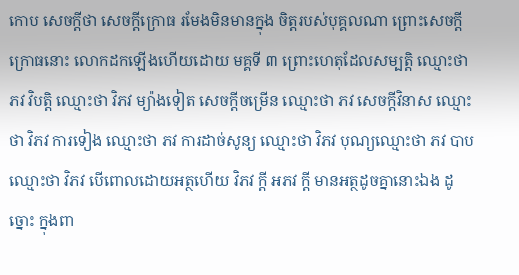កោប សេចក្តីថា សេចក្តីក្រោធ រមែងមិនមានក្នុង ចិត្តរបស់បុគ្គលណា ព្រោះសេចក្តីក្រោធនោះ លោកដកឡើងហើយដោយ មគ្គទី ៣ ព្រោះហេតុដែលសម្បត្តិ ឈ្មោះថា ភវ វិបត្តិ ឈ្មោះថា វិភវ ម្យ៉ាងទៀត សេចក្តីចម្រើន ឈ្មោះថា ភវ សេចក្តីវិនាស ឈ្មោះថា វិភវ ការទៀង ឈ្មោះថា ភវ ការដាច់សូន្យ ឈ្មោះថា វិភវ បុណ្យឈ្មោះថា ភវ បាប ឈ្មោះថា វិភវ បើពោលដោយអត្ថហើយ វិភវ ក្តី អភវ ក្តី មានអត្ថដូចគ្នានោះឯង ដូច្នោះ ក្នុងពា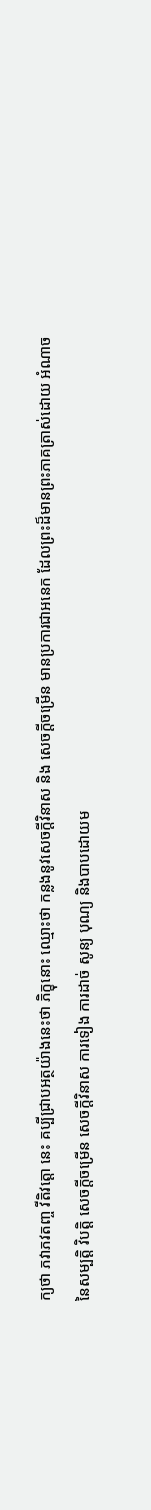ក្យថា ភវាភវតញ្ច វីតិវត្តោ នេះ គប្បីជ្រាបអត្ថយ៉ាងនេះថា ភិក្ខុនោះ ឈ្មោះថា កន្លងនូវសេចក្តីវិនាស និង សេចក្តីចម្រើន មានប្រការជាអនេក ដែលព្រះដ៏មានព្រះភាគត្រាស់ដោយ អំណាចនៃសម្បត្តិ វិបត្តិ សេចក្តីចម្រើន សេចក្តីវិនាស ការទៀង ការដាច់ សូន្យ បុណ្យ និងបាបដោយម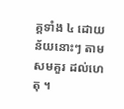គ្គទាំង ៤ ដោយន័យនោះៗ តាមសមគួរ ដល់ហេតុ ។